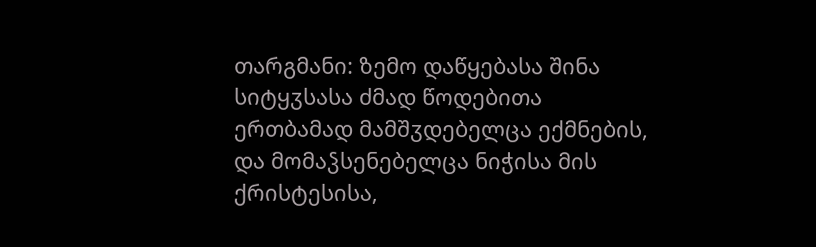თარგმანი: ზემო დაწყებასა შინა სიტყჳსასა ძმად წოდებითა ერთბამად მამშჳდებელცა ექმნების, და მომაჴსენებელცა ნიჭისა მის ქრისტესისა,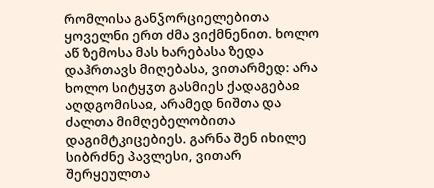რომლისა განჴორციელებითა ყოველნი ერთ ძმა ვიქმნენით. ხოლო აწ ზემოსა მას ხარებასა ზედა დაჰრთავს მიღებასა, ვითარმედ: არა ხოლო სიტყჳთ გასმიეს ქადაგებაჲ აღდგომისაჲ, არამედ ნიშთა და ძალთა მიმღებელობითა დაგიმტკიცებიეს. გარნა შენ იხილე სიბრძნე პავლესი, ვითარ შერყეულთა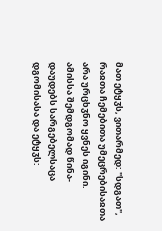მათ ეტყჳს, ვითარმედ: "სდგათ", რაჲთა ჩემებითა უმეცრებისაჲთა არა ურცხჳნო ყვნეს იგინი. ამისსა შემდგომად წინა-დაუდებს სარგებელსაცა დგომისასა და ეტყჳს: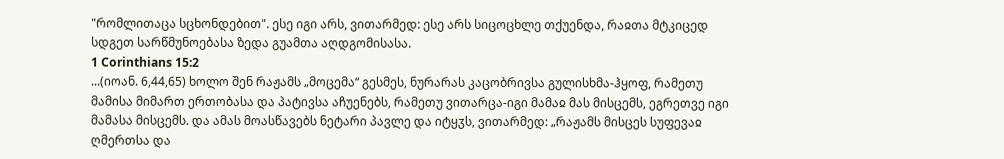"რომლითაცა სცხონდებით". ესე იგი არს, ვითარმედ: ესე არს სიცოცხლე თქუენდა, რაჲთა მტკიცედ სდგეთ სარწმუნოებასა ზედა გუამთა აღდგომისასა.
1 Corinthians 15:2
...(იოან. 6,44,65) ხოლო შენ რაჟამს „მოცემა“ გესმეს, ნურარას კაცობრივსა გულისხმა-ჰყოფ, რამეთუ მამისა მიმართ ერთობასა და პატივსა აჩუენებს, რამეთუ ვითარცა-იგი მამაჲ მას მისცემს, ეგრეთვე იგი მამასა მისცემს. და ამას მოასწავებს ნეტარი პავლე და იტყჳს, ვითარმედ: „რაჟამს მისცეს სუფევაჲ ღმერთსა და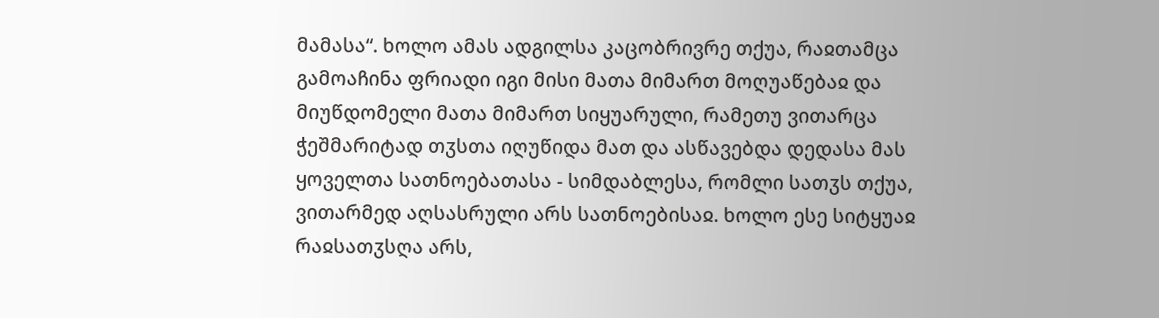მამასა“. ხოლო ამას ადგილსა კაცობრივრე თქუა, რაჲთამცა გამოაჩინა ფრიადი იგი მისი მათა მიმართ მოღუაწებაჲ და მიუწდომელი მათა მიმართ სიყუარული, რამეთუ ვითარცა ჭეშმარიტად თჳსთა იღუწიდა მათ და ასწავებდა დედასა მას ყოველთა სათნოებათასა - სიმდაბლესა, რომლი სათჳს თქუა, ვითარმედ აღსასრული არს სათნოებისაჲ. ხოლო ესე სიტყუაჲ რაჲსათჳსღა არს,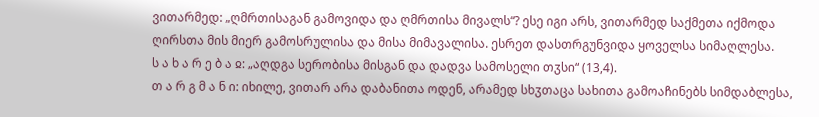ვითარმედ: „ღმრთისაგან გამოვიდა და ღმრთისა მივალს“? ესე იგი არს, ვითარმედ საქმეთა იქმოდა ღირსთა მის მიერ გამოსრულისა და მისა მიმავალისა. ესრეთ დასთრგუნვიდა ყოველსა სიმაღლესა.
ს ა ხ ა რ ე ბ ა ჲ: „აღდგა სერობისა მისგან და დადვა სამოსელი თჳსი“ (13,4).
თ ა რ გ მ ა ნ ი: იხილე, ვითარ არა დაბანითა ოდენ, არამედ სხჳთაცა სახითა გამოაჩინებს სიმდაბლესა,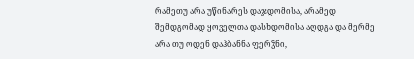რამეთუ არა უწინარეს დაჯდომისა, არამედ შემდგომად ყოველთა დასხდომისა აღდგა და მერმე არა თუ ოდენ დაჰბანნა ფერჴნი,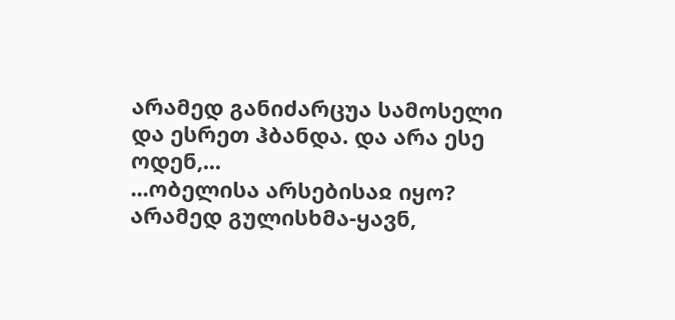არამედ განიძარცუა სამოსელი და ესრეთ ჰბანდა. და არა ესე ოდენ,...
...ობელისა არსებისაჲ იყო? არამედ გულისხმა-ყავნ,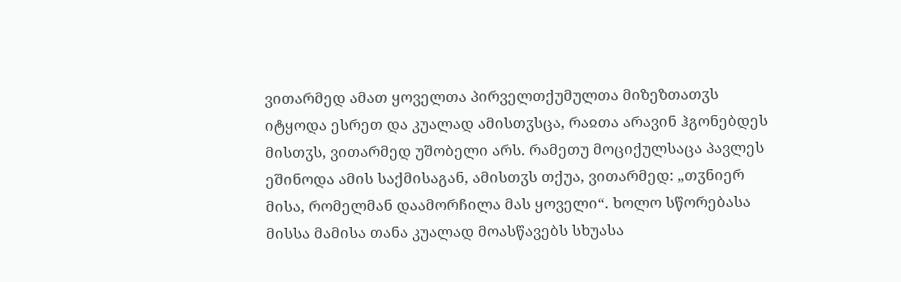ვითარმედ ამათ ყოველთა პირველთქუმულთა მიზეზთათჳს იტყოდა ესრეთ და კუალად ამისთჳსცა, რაჲთა არავინ ჰგონებდეს მისთჳს, ვითარმედ უშობელი არს. რამეთუ მოციქულსაცა პავლეს ეშინოდა ამის საქმისაგან, ამისთჳს თქუა, ვითარმედ: „თჳნიერ მისა, რომელმან დაამორჩილა მას ყოველი“. ხოლო სწორებასა მისსა მამისა თანა კუალად მოასწავებს სხუასა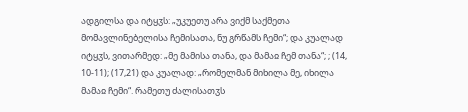ადგილსა და იტყჳს: „უკუეთუ არა ვიქმ საქმეთა მომავლინებელისა ჩემისათა, ნუ გრწამს ჩემი“; და კუალად იტყჳს, ვითარმედ: „მე მამისა თანა, და მამაჲ ჩემ თანა“; ; (14, 10-11); (17,21) და კუალად: „რომელმან მიხილა მე, იხილა მამაჲ ჩემი“. რამეთუ ძალისათჳს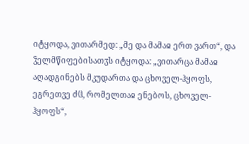იტყოდა, ვითარმედ: „მე და მამაჲ ერთ ვართ“, და ჴელმწიფებისათჳს იტყოდა: „ვითარცა მამაჲ აღადგინებს მკუდართა და ცხოველ-ჰყოფს, ეგრეთვე ძჱ, რომელთაჲ ენებოს, ცხოველ-ჰყოფს“,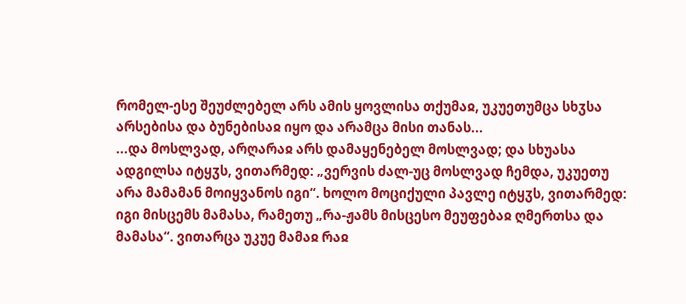რომელ-ესე შეუძლებელ არს ამის ყოვლისა თქუმაჲ, უკუეთუმცა სხჳსა არსებისა და ბუნებისაჲ იყო და არამცა მისი თანას...
...და მოსლვად, არღარაჲ არს დამაყენებელ მოსლვად; და სხუასა ადგილსა იტყჳს, ვითარმედ: „ვერვის ძალ-უც მოსლვად ჩემდა, უკუეთუ არა მამამან მოიყვანოს იგი“. ხოლო მოციქული პავლე იტყჳს, ვითარმედ: იგი მისცემს მამასა, რამეთუ „რა-ჟამს მისცესო მეუფებაჲ ღმერთსა და მამასა“. ვითარცა უკუე მამაჲ რაჲ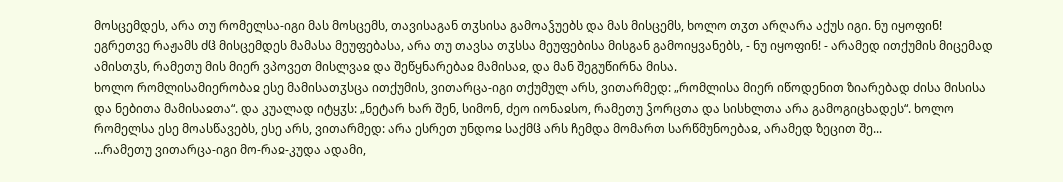მოსცემდეს, არა თუ რომელსა-იგი მას მოსცემს, თავისაგან თჳსისა გამოაჴუებს და მას მისცემს, ხოლო თჳთ არღარა აქუს იგი. ნუ იყოფინ! ეგრეთვე რაჟამს ძჱ მისცემდეს მამასა მეუფებასა, არა თუ თავსა თჳსსა მეუფებისა მისგან გამოიყვანებს, - ნუ იყოფინ! - არამედ ითქუმის მიცემად ამისთჳს, რამეთუ მის მიერ ვპოვეთ მისლვაჲ და შეწყნარებაჲ მამისაჲ, და მან შეგუწირნა მისა.
ხოლო რომლისამიერობაჲ ესე მამისათჳსცა ითქუმის, ვითარცა-იგი თქუმულ არს, ვითარმედ: „რომლისა მიერ იწოდენით ზიარებად ძისა მისისა და ნებითა მამისაჲთა“. და კუალად იტყჳს: „ნეტარ ხარ შენ, სიმონ, ძეო იონაჲსო, რამეთუ ჴორცთა და სისხლთა არა გამოგიცხადეს“. ხოლო რომელსა ესე მოასწავებს, ესე არს, ვითარმედ: არა ესრეთ უნდოჲ საქმჱ არს ჩემდა მომართ სარწმუნოებაჲ, არამედ ზეცით შე...
...რამეთუ ვითარცა-იგი მო-რაჲ-კუდა ადამი,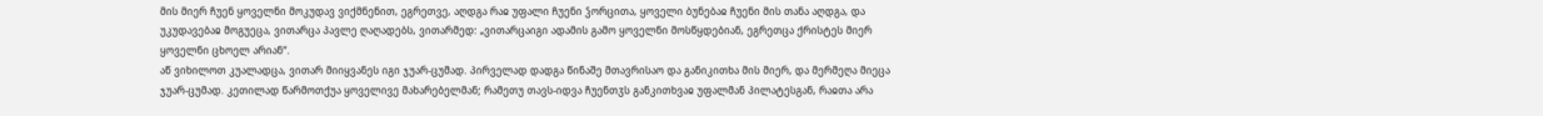მის მიერ ჩუენ ყოველნი მოკუდავ ვიქმნენით, ეგრეთვე, აღდგა რაჲ უფალი ჩუენი ჴორცითა, ყოველი ბუნებაჲ ჩუენი მის თანა აღდგა, და უკუდავებაჲ მოგუეცა, ვითარცა პავლე ღაღადებს, ვითარმედ: „ვითარცაიგი ადამის გამო ყოველნი მოსწყდებიან, ეგრეთცა ქრისტეს მიერ ყოველნი ცხოელ არიან“.
აწ ვიხილოთ კუალადცა, ვითარ მიიყვანეს იგი ჯუარ-ცუმად. პირველად დადგა წინაშე მთავრისაო და განიკითხა მის მიერ, და მერმეღა მიეცა ჯუარ-ცუმად. კეთილად წარმოთქუა ყოველივე მახარებელმან; რამეთუ თავს-იდვა ჩუენთჳს განკითხვაჲ უფალმან პილატესგან, რაჲთა არა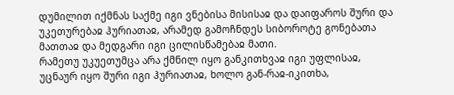დუმილით იქმნას საქმე იგი ვნებისა მისისაჲ და დაიფაროს შური და უკეთურებაჲ ჰურიათაჲ, არამედ გამოჩნდეს სიბოროტე გონებათა მათთაჲ და მედგარი იგი ცილისწამებაჲ მათი.
რამეთუ უკუეთუმცა არა ქმნილ იყო განკითხვაჲ იგი უფლისაჲ, უცნაურ იყო შური იგი ჰურიათაჲ, ხოლო გან-რაჲ-იკითხა,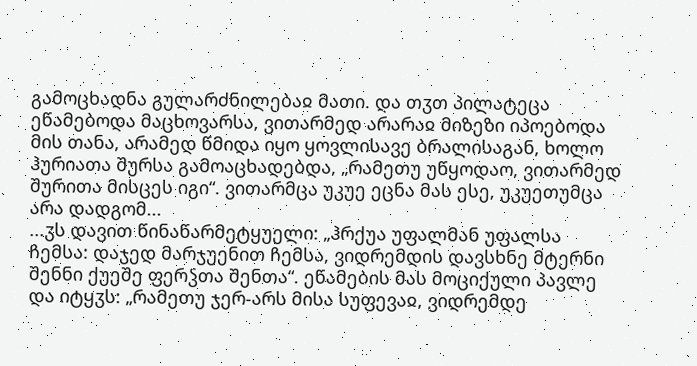გამოცხადნა გულარძნილებაჲ მათი. და თჳთ პილატეცა ეწამებოდა მაცხოვარსა, ვითარმედ არარაჲ მიზეზი იპოებოდა მის თანა, არამედ წმიდა იყო ყოვლისავე ბრალისაგან, ხოლო ჰურიათა შურსა გამოაცხადებდა, „რამეთუ უწყოდაო, ვითარმედ შურითა მისცეს იგი“. ვითარმცა უკუე ეცნა მას ესე, უკუეთუმცა არა დადგომ...
...ჳს დავით წინაწარმეტყუელი: „ჰრქუა უფალმან უფალსა ჩემსა: დაჯედ მარჯუენით ჩემსა, ვიდრემდის დავსხნე მტერნი შენნი ქუეშე ფერჴთა შენთა“. ეწამების მას მოციქული პავლე და იტყჳს: „რამეთუ ჯერ-არს მისა სუფევაჲ, ვიდრემდე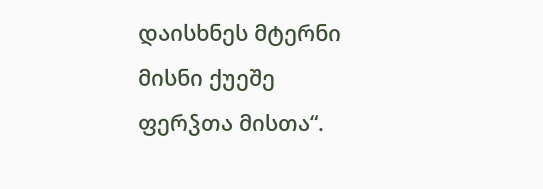დაისხნეს მტერნი მისნი ქუეშე ფერჴთა მისთა“.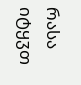რასა იტყჳთ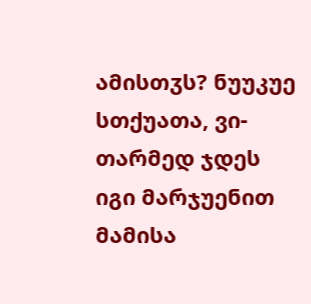ამისთჳს? ნუუკუე სთქუათა, ვი-თარმედ ჯდეს იგი მარჯუენით მამისა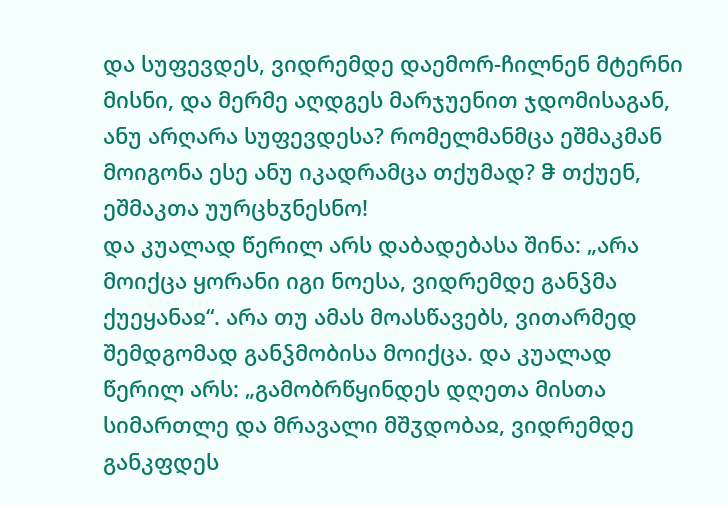და სუფევდეს, ვიდრემდე დაემორ-ჩილნენ მტერნი მისნი, და მერმე აღდგეს მარჯუენით ჯდომისაგან, ანუ არღარა სუფევდესა? რომელმანმცა ეშმაკმან მოიგონა ესე ანუ იკადრამცა თქუმად? ჵ თქუენ, ეშმაკთა უურცხჳნესნო!
და კუალად წერილ არს დაბადებასა შინა: „არა მოიქცა ყორანი იგი ნოესა, ვიდრემდე განჴმა ქუეყანაჲ“. არა თუ ამას მოასწავებს, ვითარმედ შემდგომად განჴმობისა მოიქცა. და კუალად წერილ არს: „გამობრწყინდეს დღეთა მისთა სიმართლე და მრავალი მშჳდობაჲ, ვიდრემდე განკფდეს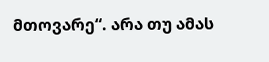მთოვარე“. არა თუ ამას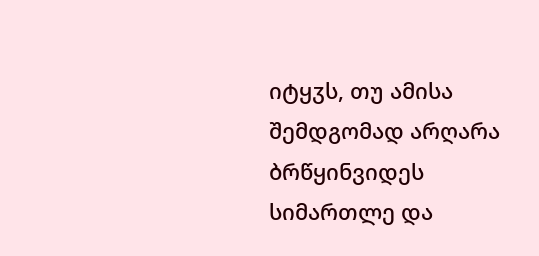იტყჳს, თუ ამისა შემდგომად არღარა ბრწყინვიდეს სიმართლე და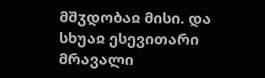მშჳდობაჲ მისი. და სხუაჲ ესევითარი მრავალი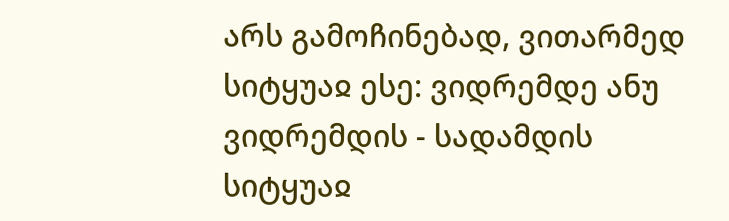არს გამოჩინებად, ვითარმედ სიტყუაჲ ესე: ვიდრემდე ანუ ვიდრემდის - სადამდის სიტყუაჲ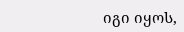იგი იყოს,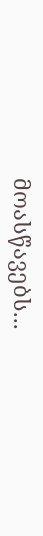მოასწავებს...